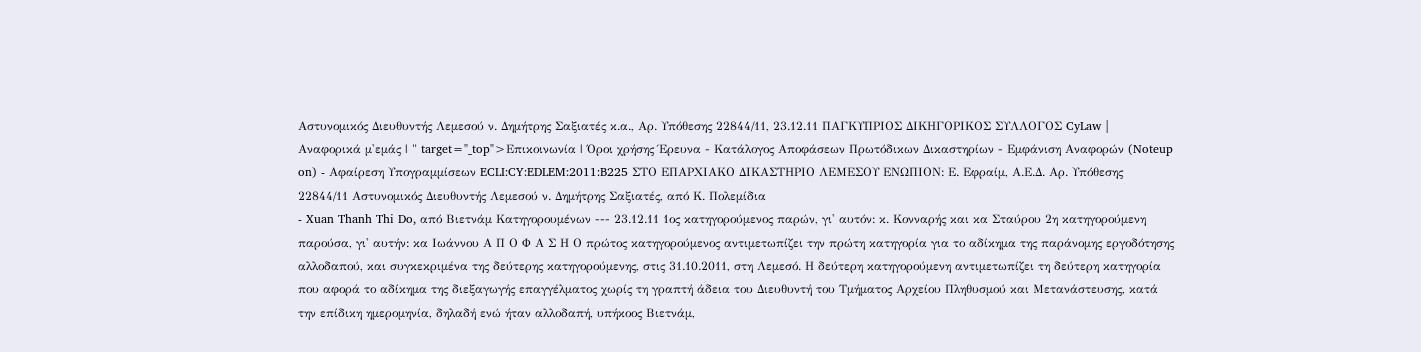Αστυνομικός Διευθυντής Λεμεσού ν. Δημήτρης Σαξιατές κ.α., Αρ. Υπόθεσης 22844/11, 23.12.11 ΠΑΓΚΥΠΡΙΟΣ ΔΙΚΗΓΟΡΙΚΟΣ ΣΥΛΛΟΓΟΣ CyLaw | Αναφορικά μ'εμάς | " target="_top">Επικοινωνία | Όροι χρήσης Έρευνα - Κατάλογος Αποφάσεων Πρωτόδικων Δικαστηρίων - Εμφάνιση Αναφορών (Noteup on) - Αφαίρεση Υπογραμμίσεων ECLI:CY:EDLEM:2011:B225 ΣΤΟ ΕΠΑΡΧΙΑΚΟ ΔΙΚΑΣΤΗΡΙΟ ΛΕΜΕΣΟΥ ΕΝΩΠΙΟΝ: Ε. Εφραίμ, Α.Ε.Δ. Αρ. Υπόθεσης 22844/11 Αστυνομικός Διευθυντής Λεμεσού ν. Δημήτρης Σαξιατές, από Κ. Πολεμίδια
- Xuan Thanh Thi Do, από Βιετνάμ Κατηγορουμένων --- 23.12.11 1ος κατηγορούμενος παρών, γι' αυτόν: κ. Κονναρής και κα Σταύρου 2η κατηγορούμενη παρούσα, γι' αυτήν: κα Ιωάννου Α Π Ο Φ Α Σ Η Ο πρώτος κατηγορούμενος αντιμετωπίζει την πρώτη κατηγορία για το αδίκημα της παράνομης εργοδότησης αλλοδαπού, και συγκεκριμένα της δεύτερης κατηγορούμενης, στις 31.10.2011, στη Λεμεσό. Η δεύτερη κατηγορούμενη αντιμετωπίζει τη δεύτερη κατηγορία που αφορά το αδίκημα της διεξαγωγής επαγγέλματος χωρίς τη γραπτή άδεια του Διευθυντή του Τμήματος Αρχείου Πληθυσμού και Μετανάστευσης, κατά την επίδικη ημερομηνία, δηλαδή ενώ ήταν αλλοδαπή, υπήκοος Βιετνάμ,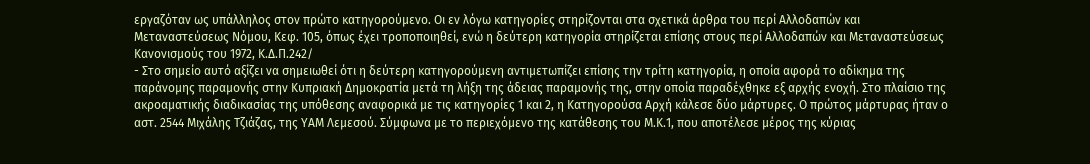εργαζόταν ως υπάλληλος στον πρώτο κατηγορούμενο. Οι εν λόγω κατηγορίες στηρίζονται στα σχετικά άρθρα του περί Αλλοδαπών και Μεταναστεύσεως Νόμου, Κεφ. 105, όπως έχει τροποποιηθεί, ενώ η δεύτερη κατηγορία στηρίζεται επίσης στους περί Αλλοδαπών και Μεταναστεύσεως Κανονισμούς του 1972, Κ.Δ.Π.242/
- Στο σημείο αυτό αξίζει να σημειωθεί ότι η δεύτερη κατηγορούμενη αντιμετωπίζει επίσης την τρίτη κατηγορία, η οποία αφορά το αδίκημα της παράνομης παραμονής στην Κυπριακή Δημοκρατία μετά τη λήξη της άδειας παραμονής της, στην οποία παραδέχθηκε εξ αρχής ενοχή. Στο πλαίσιο της ακροαματικής διαδικασίας της υπόθεσης αναφορικά με τις κατηγορίες 1 και 2, η Κατηγορούσα Αρχή κάλεσε δύο μάρτυρες. Ο πρώτος μάρτυρας ήταν ο αστ. 2544 Μιχάλης Τζιάζας, της ΥΑΜ Λεμεσού. Σύμφωνα με το περιεχόμενο της κατάθεσης του Μ.Κ.1, που αποτέλεσε μέρος της κύριας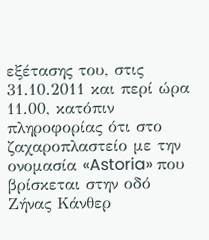εξέτασης του, στις 31.10.2011 και περί ώρα 11.00, κατόπιν πληροφορίας ότι στο ζαχαροπλαστείο με την ονομασία «Astoria» που βρίσκεται στην οδό Ζήνας Κάνθερ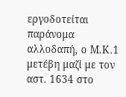εργοδοτείται παράνομα αλλοδαπή, ο Μ.Κ.1 μετέβη μαζί με τον αστ. 1634 στο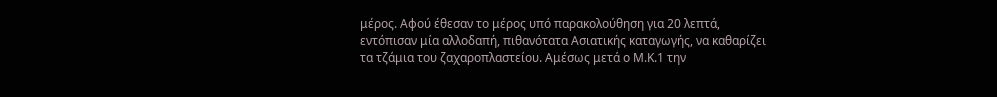μέρος. Αφού έθεσαν το μέρος υπό παρακολούθηση για 20 λεπτά, εντόπισαν μία αλλοδαπή, πιθανότατα Ασιατικής καταγωγής, να καθαρίζει τα τζάμια του ζαχαροπλαστείου. Αμέσως μετά ο Μ.Κ.1 την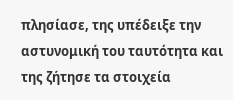πλησίασε, της υπέδειξε την αστυνομική του ταυτότητα και της ζήτησε τα στοιχεία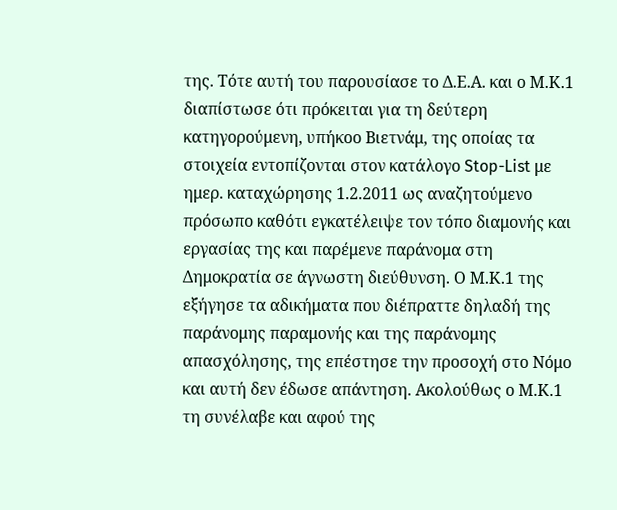της. Τότε αυτή του παρουσίασε το Δ.Ε.Α. και ο Μ.Κ.1 διαπίστωσε ότι πρόκειται για τη δεύτερη κατηγορούμενη, υπήκοο Βιετνάμ, της οποίας τα στοιχεία εντοπίζονται στον κατάλογο Stop-List με ημερ. καταχώρησης 1.2.2011 ως αναζητούμενο πρόσωπο καθότι εγκατέλειψε τον τόπο διαμονής και εργασίας της και παρέμενε παράνομα στη Δημοκρατία σε άγνωστη διεύθυνση. Ο Μ.Κ.1 της εξήγησε τα αδικήματα που διέπραττε δηλαδή της παράνομης παραμονής και της παράνομης απασχόλησης, της επέστησε την προσοχή στο Νόμο και αυτή δεν έδωσε απάντηση. Ακολούθως ο Μ.Κ.1 τη συνέλαβε και αφού της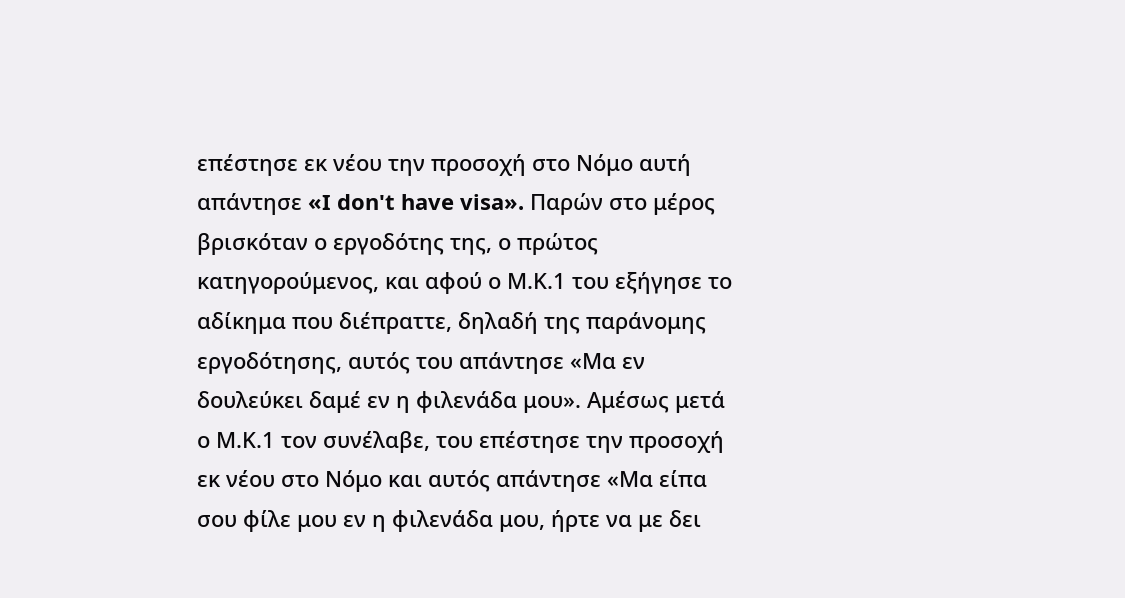επέστησε εκ νέου την προσοχή στο Νόμο αυτή απάντησε «I don't have visa». Παρών στο μέρος βρισκόταν ο εργοδότης της, ο πρώτος κατηγορούμενος, και αφού ο Μ.Κ.1 του εξήγησε το αδίκημα που διέπραττε, δηλαδή της παράνομης εργοδότησης, αυτός του απάντησε «Μα εν δουλεύκει δαμέ εν η φιλενάδα μου». Αμέσως μετά ο Μ.Κ.1 τον συνέλαβε, του επέστησε την προσοχή εκ νέου στο Νόμο και αυτός απάντησε «Μα είπα σου φίλε μου εν η φιλενάδα μου, ήρτε να με δει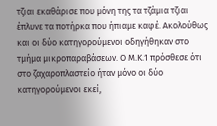τζιαι εκαθάρισε που μόνη της τα τζάμια τζιαι έπλυνε τα ποτήρκα που ήπιαμε καφέ. Ακολούθως και οι δύο κατηγορούμενοι οδηγήθηκαν στο τμήμα μικροπαραβάσεων. Ο Μ.Κ.1 πρόσθεσε ότι στο ζαχαροπλαστείο ήταν μόνο οι δύο κατηγορούμενοι εκεί,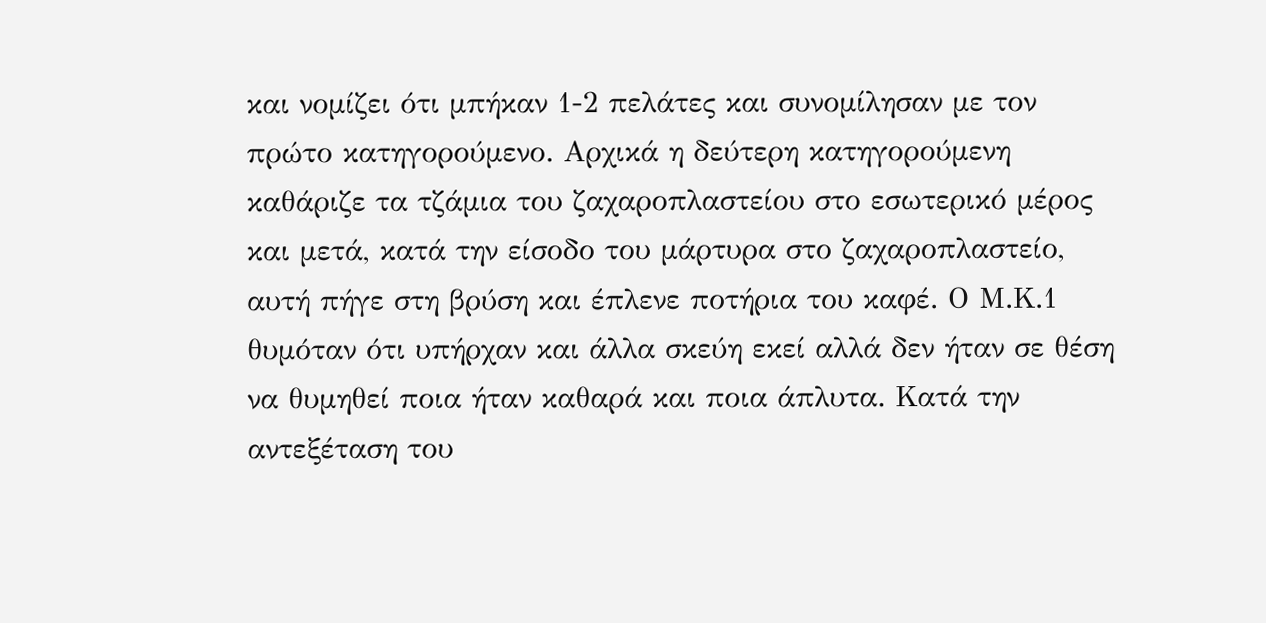και νομίζει ότι μπήκαν 1-2 πελάτες και συνομίλησαν με τον πρώτο κατηγορούμενο. Αρχικά η δεύτερη κατηγορούμενη καθάριζε τα τζάμια του ζαχαροπλαστείου στο εσωτερικό μέρος και μετά, κατά την είσοδο του μάρτυρα στο ζαχαροπλαστείο, αυτή πήγε στη βρύση και έπλενε ποτήρια του καφέ. Ο Μ.Κ.1 θυμόταν ότι υπήρχαν και άλλα σκεύη εκεί αλλά δεν ήταν σε θέση να θυμηθεί ποια ήταν καθαρά και ποια άπλυτα. Κατά την αντεξέταση του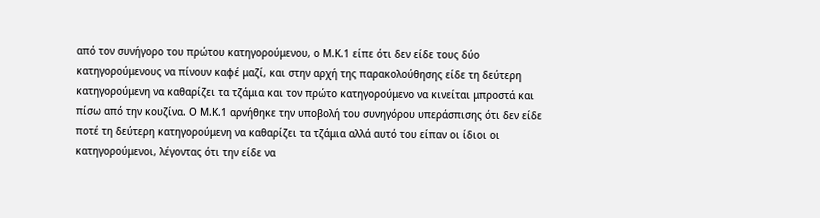από τον συνήγορο του πρώτου κατηγορούμενου, ο Μ.Κ.1 είπε ότι δεν είδε τους δύο κατηγορούμενους να πίνουν καφέ μαζί, και στην αρχή της παρακολούθησης είδε τη δεύτερη κατηγορούμενη να καθαρίζει τα τζάμια και τον πρώτο κατηγορούμενο να κινείται μπροστά και πίσω από την κουζίνα. Ο Μ.Κ.1 αρνήθηκε την υποβολή του συνηγόρου υπεράσπισης ότι δεν είδε ποτέ τη δεύτερη κατηγορούμενη να καθαρίζει τα τζάμια αλλά αυτό του είπαν οι ίδιοι οι κατηγορούμενοι, λέγοντας ότι την είδε να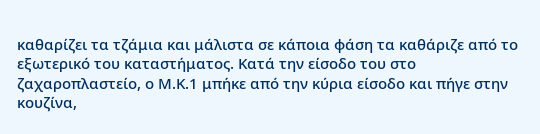καθαρίζει τα τζάμια και μάλιστα σε κάποια φάση τα καθάριζε από το εξωτερικό του καταστήματος. Κατά την είσοδο του στο ζαχαροπλαστείο, ο Μ.Κ.1 μπήκε από την κύρια είσοδο και πήγε στην κουζίνα,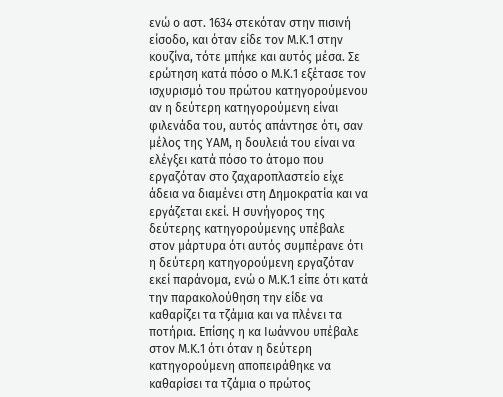ενώ ο αστ. 1634 στεκόταν στην πισινή είσοδο, και όταν είδε τον Μ.Κ.1 στην κουζίνα, τότε μπήκε και αυτός μέσα. Σε ερώτηση κατά πόσο ο Μ.Κ.1 εξέτασε τον ισχυρισμό του πρώτου κατηγορούμενου αν η δεύτερη κατηγορούμενη είναι φιλενάδα του, αυτός απάντησε ότι, σαν μέλος της ΥΑΜ, η δουλειά του είναι να ελέγξει κατά πόσο το άτομο που εργαζόταν στο ζαχαροπλαστείο είχε άδεια να διαμένει στη Δημοκρατία και να εργάζεται εκεί. Η συνήγορος της δεύτερης κατηγορούμενης υπέβαλε στον μάρτυρα ότι αυτός συμπέρανε ότι η δεύτερη κατηγορούμενη εργαζόταν εκεί παράνομα, ενώ ο Μ.Κ.1 είπε ότι κατά την παρακολούθηση την είδε να καθαρίζει τα τζάμια και να πλένει τα ποτήρια. Επίσης η κα Ιωάννου υπέβαλε στον Μ.Κ.1 ότι όταν η δεύτερη κατηγορούμενη αποπειράθηκε να καθαρίσει τα τζάμια ο πρώτος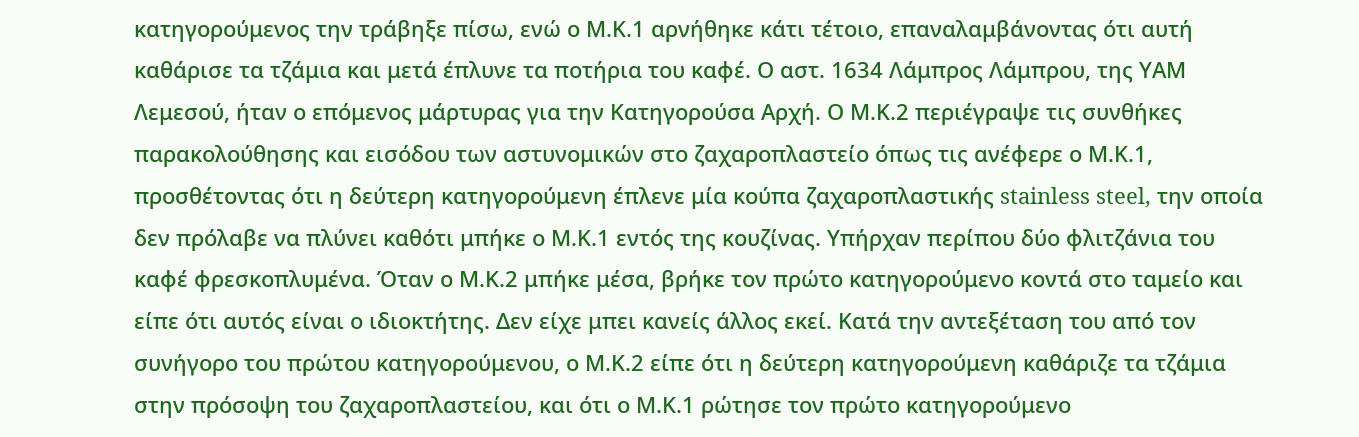κατηγορούμενος την τράβηξε πίσω, ενώ ο Μ.Κ.1 αρνήθηκε κάτι τέτοιο, επαναλαμβάνοντας ότι αυτή καθάρισε τα τζάμια και μετά έπλυνε τα ποτήρια του καφέ. Ο αστ. 1634 Λάμπρος Λάμπρου, της ΥΑΜ Λεμεσού, ήταν ο επόμενος μάρτυρας για την Κατηγορούσα Αρχή. Ο Μ.Κ.2 περιέγραψε τις συνθήκες παρακολούθησης και εισόδου των αστυνομικών στο ζαχαροπλαστείο όπως τις ανέφερε ο Μ.Κ.1, προσθέτοντας ότι η δεύτερη κατηγορούμενη έπλενε μία κούπα ζαχαροπλαστικής stainless steel, την οποία δεν πρόλαβε να πλύνει καθότι μπήκε ο Μ.Κ.1 εντός της κουζίνας. Υπήρχαν περίπου δύο φλιτζάνια του καφέ φρεσκοπλυμένα. Όταν ο Μ.Κ.2 μπήκε μέσα, βρήκε τον πρώτο κατηγορούμενο κοντά στο ταμείο και είπε ότι αυτός είναι ο ιδιοκτήτης. Δεν είχε μπει κανείς άλλος εκεί. Κατά την αντεξέταση του από τον συνήγορο του πρώτου κατηγορούμενου, ο Μ.Κ.2 είπε ότι η δεύτερη κατηγορούμενη καθάριζε τα τζάμια στην πρόσοψη του ζαχαροπλαστείου, και ότι ο Μ.Κ.1 ρώτησε τον πρώτο κατηγορούμενο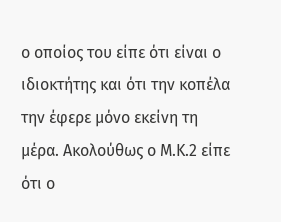ο οποίος του είπε ότι είναι ο ιδιοκτήτης και ότι την κοπέλα την έφερε μόνο εκείνη τη μέρα. Ακολούθως ο Μ.Κ.2 είπε ότι ο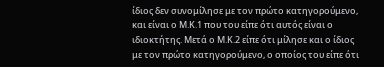ίδιος δεν συνομίλησε με τον πρώτο κατηγορούμενο, και είναι ο Μ.Κ.1 που του είπε ότι αυτός είναι ο ιδιοκτήτης. Μετά ο Μ.Κ.2 είπε ότι μίλησε και ο ίδιος με τον πρώτο κατηγορούμενο, ο οποίος του είπε ότι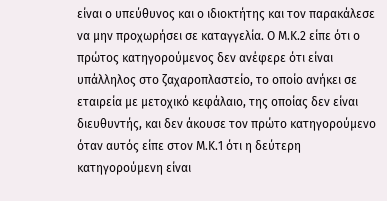είναι ο υπεύθυνος και ο ιδιοκτήτης και τον παρακάλεσε να μην προχωρήσει σε καταγγελία. Ο Μ.Κ.2 είπε ότι ο πρώτος κατηγορούμενος δεν ανέφερε ότι είναι υπάλληλος στο ζαχαροπλαστείο, το οποίο ανήκει σε εταιρεία με μετοχικό κεφάλαιο, της οποίας δεν είναι διευθυντής, και δεν άκουσε τον πρώτο κατηγορούμενο όταν αυτός είπε στον Μ.Κ.1 ότι η δεύτερη κατηγορούμενη είναι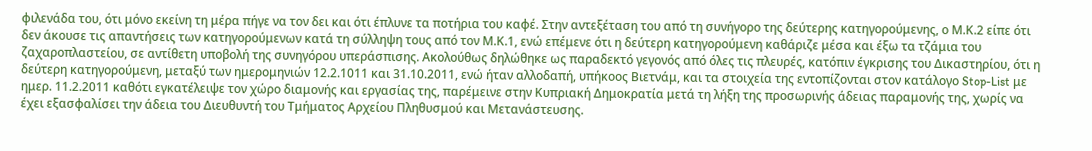φιλενάδα του, ότι μόνο εκείνη τη μέρα πήγε να τον δει και ότι έπλυνε τα ποτήρια του καφέ. Στην αντεξέταση του από τη συνήγορο της δεύτερης κατηγορούμενης, ο Μ.Κ.2 είπε ότι δεν άκουσε τις απαντήσεις των κατηγορούμενων κατά τη σύλληψη τους από τον Μ.Κ.1, ενώ επέμενε ότι η δεύτερη κατηγορούμενη καθάριζε μέσα και έξω τα τζάμια του ζαχαροπλαστείου, σε αντίθετη υποβολή της συνηγόρου υπεράσπισης. Ακολούθως δηλώθηκε ως παραδεκτό γεγονός από όλες τις πλευρές, κατόπιν έγκρισης του Δικαστηρίου, ότι η δεύτερη κατηγορούμενη, μεταξύ των ημερομηνιών 12.2.1011 και 31.10.2011, ενώ ήταν αλλοδαπή, υπήκοος Βιετνάμ, και τα στοιχεία της εντοπίζονται στον κατάλογο Stop-List με ημερ. 11.2.2011 καθότι εγκατέλειψε τον χώρο διαμονής και εργασίας της, παρέμεινε στην Κυπριακή Δημοκρατία μετά τη λήξη της προσωρινής άδειας παραμονής της, χωρίς να έχει εξασφαλίσει την άδεια του Διευθυντή του Τμήματος Αρχείου Πληθυσμού και Μετανάστευσης.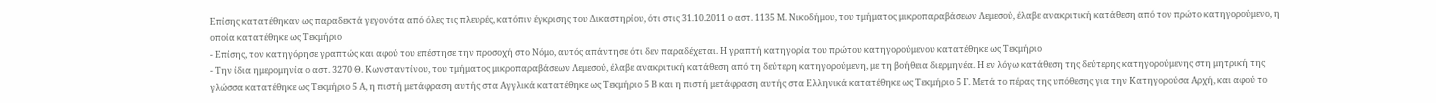Επίσης κατατέθηκαν ως παραδεκτά γεγονότα από όλες τις πλευρές, κατόπιν έγκρισης του Δικαστηρίου, ότι στις 31.10.2011 ο αστ. 1135 Μ. Νικοδήμου, του τμήματος μικροπαραβάσεων Λεμεσού, έλαβε ανακριτική κατάθεση από τον πρώτο κατηγορούμενο, η οποία κατατέθηκε ως Τεκμήριο
- Επίσης, τον κατηγόρησε γραπτώς και αφού του επέστησε την προσοχή στο Νόμο, αυτός απάντησε ότι δεν παραδέχεται. Η γραπτή κατηγορία του πρώτου κατηγορούμενου κατατέθηκε ως Τεκμήριο
- Την ίδια ημερομηνία ο αστ. 3270 Θ. Κωνσταντίνου, του τμήματος μικροπαραβάσεων Λεμεσού, έλαβε ανακριτική κατάθεση από τη δεύτερη κατηγορούμενη, με τη βοήθεια διερμηνέα. Η εν λόγω κατάθεση της δεύτερης κατηγορούμενης στη μητρική της γλώσσα κατατέθηκε ως Τεκμήριο 5 Α, η πιστή μετάφραση αυτής στα Αγγλικά κατατέθηκε ως Τεκμήριο 5 Β και η πιστή μετάφραση αυτής στα Ελληνικά κατατέθηκε ως Τεκμήριο 5 Γ. Μετά το πέρας της υπόθεσης για την Κατηγορούσα Αρχή, και αφού το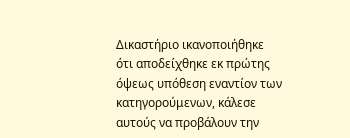Δικαστήριο ικανοποιήθηκε ότι αποδείχθηκε εκ πρώτης όψεως υπόθεση εναντίον των κατηγορούμενων, κάλεσε αυτούς να προβάλουν την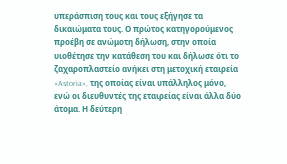υπεράσπιση τους και τους εξήγησε τα δικαιώματα τους. Ο πρώτος κατηγορούμενος προέβη σε ανώμοτη δήλωση, στην οποία υιοθέτησε την κατάθεση του και δήλωσε ότι το ζαχαροπλαστείο ανήκει στη μετοχική εταιρεία «Astoria», της οποίας είναι υπάλληλος μόνο, ενώ οι διευθυντές της εταιρείας είναι άλλα δύο άτομα. Η δεύτερη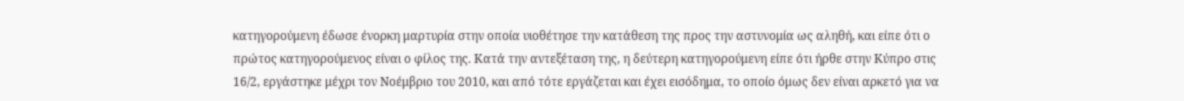κατηγορούμενη έδωσε ένορκη μαρτυρία στην οποία υιοθέτησε την κατάθεση της προς την αστυνομία ως αληθή, και είπε ότι ο πρώτος κατηγορούμενος είναι ο φίλος της. Κατά την αντεξέταση της, η δεύτερη κατηγορούμενη είπε ότι ήρθε στην Κύπρο στις 16/2, εργάστηκε μέχρι τον Νοέμβριο του 2010, και από τότε εργάζεται και έχει εισόδημα, το οποίο όμως δεν είναι αρκετό για να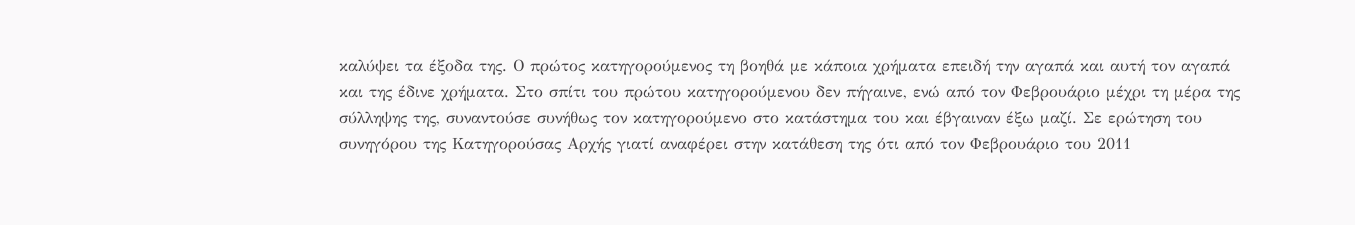καλύψει τα έξοδα της. Ο πρώτος κατηγορούμενος τη βοηθά με κάποια χρήματα επειδή την αγαπά και αυτή τον αγαπά και της έδινε χρήματα. Στο σπίτι του πρώτου κατηγορούμενου δεν πήγαινε, ενώ από τον Φεβρουάριο μέχρι τη μέρα της σύλληψης της, συναντούσε συνήθως τον κατηγορούμενο στο κατάστημα του και έβγαιναν έξω μαζί. Σε ερώτηση του συνηγόρου της Κατηγορούσας Αρχής γιατί αναφέρει στην κατάθεση της ότι από τον Φεβρουάριο του 2011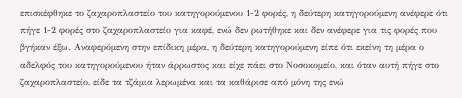επισκέφθηκε το ζαχαροπλαστείο του κατηγορούμενου 1-2 φορές, η δεύτερη κατηγορούμενη ανέφερε ότι πήγε 1-2 φορές στο ζαχαροπλαστείο για καφέ, ενώ δεν ρωτήθηκε και δεν ανέφερε για τις φορές που βγήκαν έξω. Αναφερόμενη στην επίδικη μέρα, η δεύτερη κατηγορούμενη είπε ότι εκείνη τη μέρα ο αδελφός του κατηγορούμενου ήταν άρρωστος και είχε πάει στο Νοσοκομείο, και όταν αυτή πήγε στο ζαχαροπλαστείο, είδε τα τζάμια λερωμένα και τα καθάρισε από μόνη της ενώ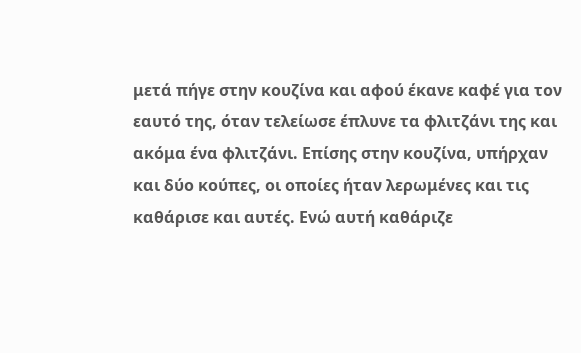μετά πήγε στην κουζίνα και αφού έκανε καφέ για τον εαυτό της, όταν τελείωσε έπλυνε τα φλιτζάνι της και ακόμα ένα φλιτζάνι. Επίσης στην κουζίνα, υπήρχαν και δύο κούπες, οι οποίες ήταν λερωμένες και τις καθάρισε και αυτές. Ενώ αυτή καθάριζε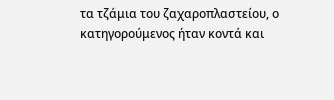τα τζάμια του ζαχαροπλαστείου, ο κατηγορούμενος ήταν κοντά και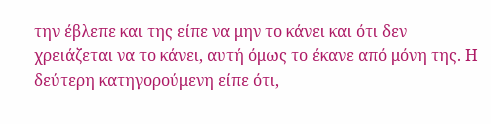την έβλεπε και της είπε να μην το κάνει και ότι δεν χρειάζεται να το κάνει, αυτή όμως το έκανε από μόνη της. Η δεύτερη κατηγορούμενη είπε ότι,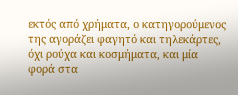εκτός από χρήματα, ο κατηγορούμενος της αγοράζει φαγητό και τηλεκάρτες, όχι ρούχα και κοσμήματα, και μία φορά στα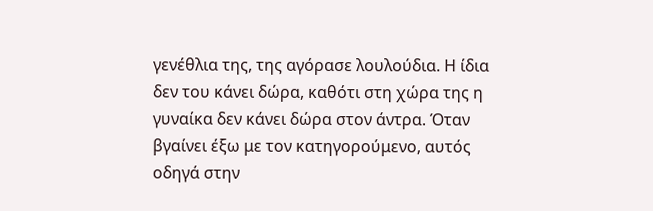γενέθλια της, της αγόρασε λουλούδια. Η ίδια δεν του κάνει δώρα, καθότι στη χώρα της η γυναίκα δεν κάνει δώρα στον άντρα. Όταν βγαίνει έξω με τον κατηγορούμενο, αυτός οδηγά στην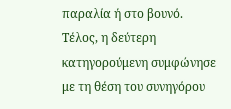παραλία ή στο βουνό. Τέλος, η δεύτερη κατηγορούμενη συμφώνησε με τη θέση του συνηγόρου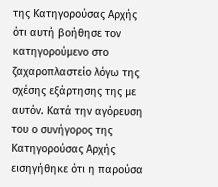της Κατηγορούσας Αρχής ότι αυτή βοήθησε τον κατηγορούμενο στο ζαχαροπλαστείο λόγω της σχέσης εξάρτησης της με αυτόν. Κατά την αγόρευση του ο συνήγορος της Κατηγορούσας Αρχής εισηγήθηκε ότι η παρούσα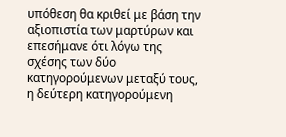υπόθεση θα κριθεί με βάση την αξιοπιστία των μαρτύρων και επεσήμανε ότι λόγω της σχέσης των δύο κατηγορούμενων μεταξύ τους, η δεύτερη κατηγορούμενη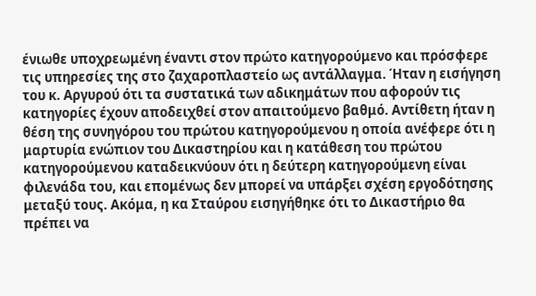ένιωθε υποχρεωμένη έναντι στον πρώτο κατηγορούμενο και πρόσφερε τις υπηρεσίες της στο ζαχαροπλαστείο ως αντάλλαγμα. Ήταν η εισήγηση του κ. Αργυρού ότι τα συστατικά των αδικημάτων που αφορούν τις κατηγορίες έχουν αποδειχθεί στον απαιτούμενο βαθμό. Αντίθετη ήταν η θέση της συνηγόρου του πρώτου κατηγορούμενου η οποία ανέφερε ότι η μαρτυρία ενώπιον του Δικαστηρίου και η κατάθεση του πρώτου κατηγορούμενου καταδεικνύουν ότι η δεύτερη κατηγορούμενη είναι φιλενάδα του, και επομένως δεν μπορεί να υπάρξει σχέση εργοδότησης μεταξύ τους. Ακόμα, η κα Σταύρου εισηγήθηκε ότι το Δικαστήριο θα πρέπει να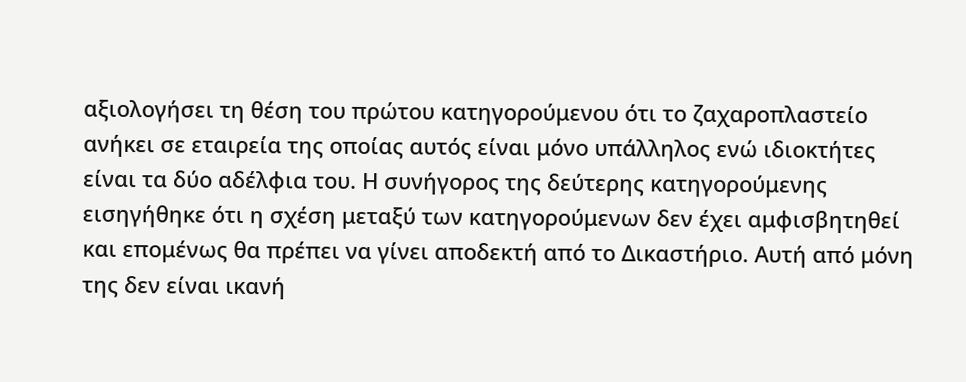αξιολογήσει τη θέση του πρώτου κατηγορούμενου ότι το ζαχαροπλαστείο ανήκει σε εταιρεία της οποίας αυτός είναι μόνο υπάλληλος ενώ ιδιοκτήτες είναι τα δύο αδέλφια του. Η συνήγορος της δεύτερης κατηγορούμενης εισηγήθηκε ότι η σχέση μεταξύ των κατηγορούμενων δεν έχει αμφισβητηθεί και επομένως θα πρέπει να γίνει αποδεκτή από το Δικαστήριο. Αυτή από μόνη της δεν είναι ικανή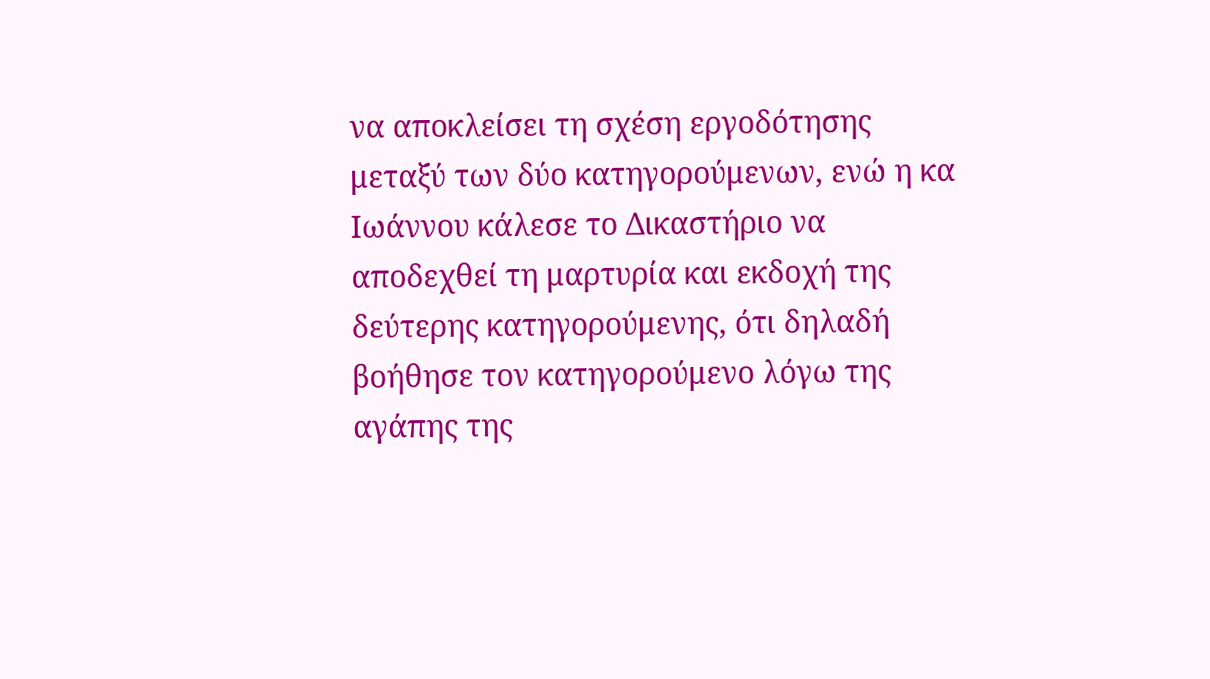να αποκλείσει τη σχέση εργοδότησης μεταξύ των δύο κατηγορούμενων, ενώ η κα Ιωάννου κάλεσε το Δικαστήριο να αποδεχθεί τη μαρτυρία και εκδοχή της δεύτερης κατηγορούμενης, ότι δηλαδή βοήθησε τον κατηγορούμενο λόγω της αγάπης της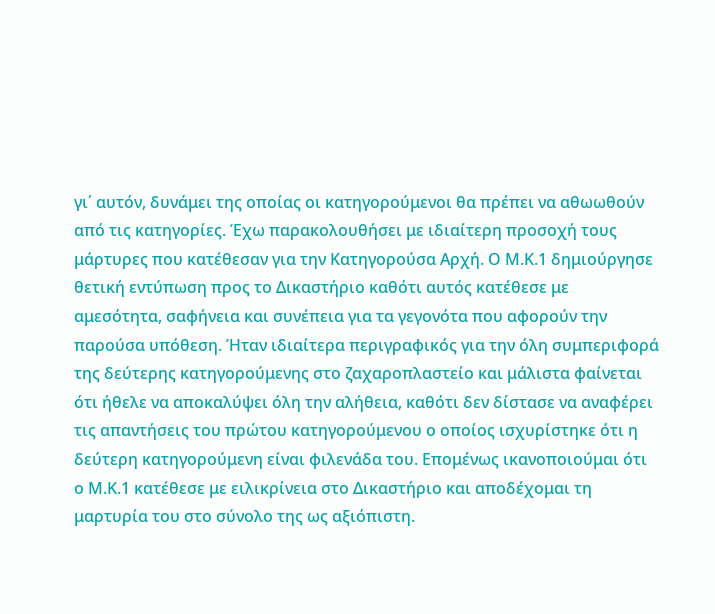γι΄ αυτόν, δυνάμει της οποίας οι κατηγορούμενοι θα πρέπει να αθωωθούν από τις κατηγορίες. Έχω παρακολουθήσει με ιδιαίτερη προσοχή τους μάρτυρες που κατέθεσαν για την Κατηγορούσα Αρχή. Ο Μ.Κ.1 δημιούργησε θετική εντύπωση προς το Δικαστήριο καθότι αυτός κατέθεσε με αμεσότητα, σαφήνεια και συνέπεια για τα γεγονότα που αφορούν την παρούσα υπόθεση. Ήταν ιδιαίτερα περιγραφικός για την όλη συμπεριφορά της δεύτερης κατηγορούμενης στο ζαχαροπλαστείο και μάλιστα φαίνεται ότι ήθελε να αποκαλύψει όλη την αλήθεια, καθότι δεν δίστασε να αναφέρει τις απαντήσεις του πρώτου κατηγορούμενου ο οποίος ισχυρίστηκε ότι η δεύτερη κατηγορούμενη είναι φιλενάδα του. Επομένως ικανοποιούμαι ότι ο Μ.Κ.1 κατέθεσε με ειλικρίνεια στο Δικαστήριο και αποδέχομαι τη μαρτυρία του στο σύνολο της ως αξιόπιστη.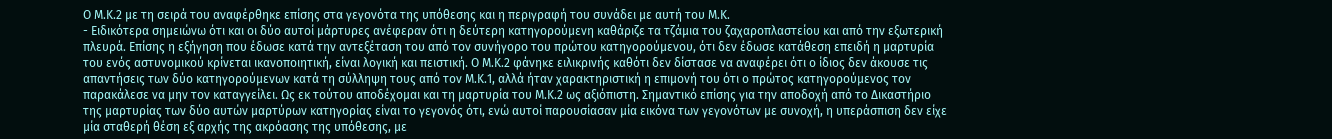Ο Μ.Κ.2 με τη σειρά του αναφέρθηκε επίσης στα γεγονότα της υπόθεσης και η περιγραφή του συνάδει με αυτή του Μ.Κ.
- Ειδικότερα σημειώνω ότι και οι δύο αυτοί μάρτυρες ανέφεραν ότι η δεύτερη κατηγορούμενη καθάριζε τα τζάμια του ζαχαροπλαστείου και από την εξωτερική πλευρά. Επίσης η εξήγηση που έδωσε κατά την αντεξέταση του από τον συνήγορο του πρώτου κατηγορούμενου, ότι δεν έδωσε κατάθεση επειδή η μαρτυρία του ενός αστυνομικού κρίνεται ικανοποιητική, είναι λογική και πειστική. Ο Μ.Κ.2 φάνηκε ειλικρινής καθότι δεν δίστασε να αναφέρει ότι ο ίδιος δεν άκουσε τις απαντήσεις των δύο κατηγορούμενων κατά τη σύλληψη τους από τον Μ.Κ.1, αλλά ήταν χαρακτηριστική η επιμονή του ότι ο πρώτος κατηγορούμενος τον παρακάλεσε να μην τον καταγγείλει. Ως εκ τούτου αποδέχομαι και τη μαρτυρία του Μ.Κ.2 ως αξιόπιστη. Σημαντικό επίσης για την αποδοχή από το Δικαστήριο της μαρτυρίας των δύο αυτών μαρτύρων κατηγορίας είναι το γεγονός ότι, ενώ αυτοί παρουσίασαν μία εικόνα των γεγονότων με συνοχή, η υπεράσπιση δεν είχε μία σταθερή θέση εξ αρχής της ακρόασης της υπόθεσης, με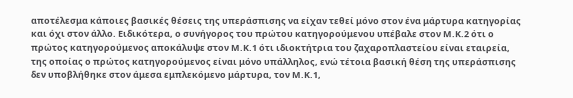αποτέλεσμα κάποιες βασικές θέσεις της υπεράσπισης να είχαν τεθεί μόνο στον ένα μάρτυρα κατηγορίας και όχι στον άλλο. Ειδικότερα, ο συνήγορος του πρώτου κατηγορούμενου υπέβαλε στον Μ.Κ.2 ότι ο πρώτος κατηγορούμενος αποκάλυψε στον Μ.Κ.1 ότι ιδιοκτήτρια του ζαχαροπλαστείου είναι εταιρεία, της οποίας ο πρώτος κατηγορούμενος είναι μόνο υπάλληλος, ενώ τέτοια βασική θέση της υπεράσπισης δεν υποβλήθηκε στον άμεσα εμπλεκόμενο μάρτυρα, τον Μ.Κ.1,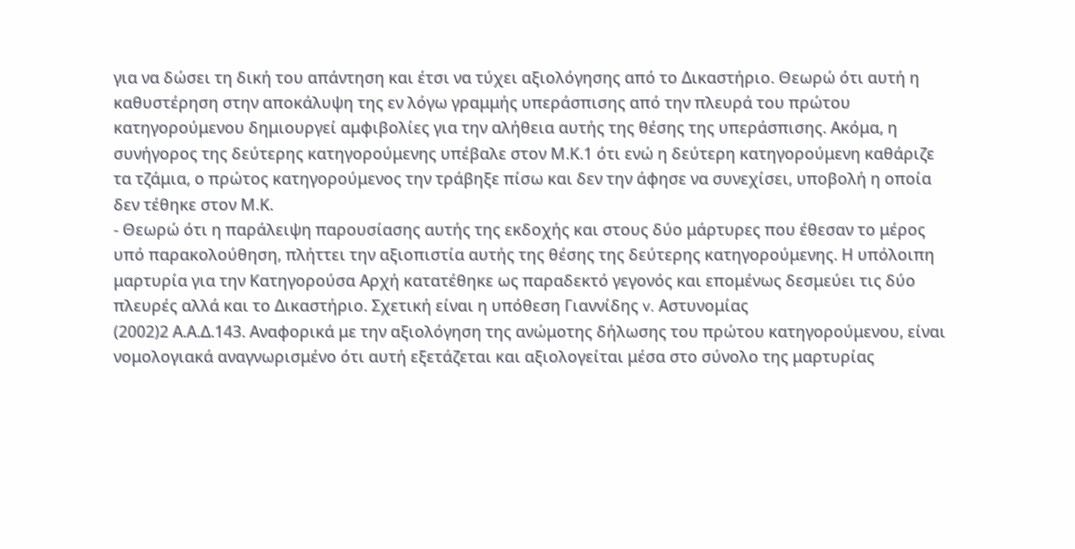για να δώσει τη δική του απάντηση και έτσι να τύχει αξιολόγησης από το Δικαστήριο. Θεωρώ ότι αυτή η καθυστέρηση στην αποκάλυψη της εν λόγω γραμμής υπεράσπισης από την πλευρά του πρώτου κατηγορούμενου δημιουργεί αμφιβολίες για την αλήθεια αυτής της θέσης της υπεράσπισης. Ακόμα, η συνήγορος της δεύτερης κατηγορούμενης υπέβαλε στον Μ.Κ.1 ότι ενώ η δεύτερη κατηγορούμενη καθάριζε τα τζάμια, ο πρώτος κατηγορούμενος την τράβηξε πίσω και δεν την άφησε να συνεχίσει, υποβολή η οποία δεν τέθηκε στον Μ.Κ.
- Θεωρώ ότι η παράλειψη παρουσίασης αυτής της εκδοχής και στους δύο μάρτυρες που έθεσαν το μέρος υπό παρακολούθηση, πλήττει την αξιοπιστία αυτής της θέσης της δεύτερης κατηγορούμενης. Η υπόλοιπη μαρτυρία για την Κατηγορούσα Αρχή κατατέθηκε ως παραδεκτό γεγονός και επομένως δεσμεύει τις δύο πλευρές αλλά και το Δικαστήριο. Σχετική είναι η υπόθεση Γιαννίδης v. Αστυνομίας
(2002)2 Α.Α.Δ.143. Αναφορικά με την αξιολόγηση της ανώμοτης δήλωσης του πρώτου κατηγορούμενου, είναι νομολογιακά αναγνωρισμένο ότι αυτή εξετάζεται και αξιολογείται μέσα στο σύνολο της μαρτυρίας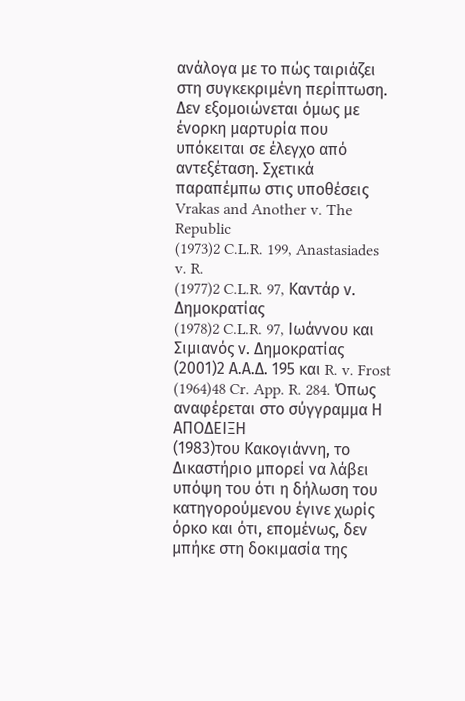ανάλογα με το πώς ταιριάζει στη συγκεκριμένη περίπτωση. Δεν εξομοιώνεται όμως με ένορκη μαρτυρία που υπόκειται σε έλεγχο από αντεξέταση. Σχετικά παραπέμπω στις υποθέσεις Vrakas and Another v. The Republic
(1973)2 C.L.R. 199, Anastasiades v. R.
(1977)2 C.L.R. 97, Καντάρ ν. Δημοκρατίας
(1978)2 C.L.R. 97, Ιωάννου και Σιμιανός ν. Δημοκρατίας
(2001)2 Α.Α.Δ. 195 και R. v. Frost
(1964)48 Cr. App. R. 284. Όπως αναφέρεται στο σύγγραμμα Η ΑΠΟΔΕΙΞΗ
(1983)του Κακογιάννη, το Δικαστήριο μπορεί να λάβει υπόψη του ότι η δήλωση του κατηγορούμενου έγινε χωρίς όρκο και ότι, επομένως, δεν μπήκε στη δοκιμασία της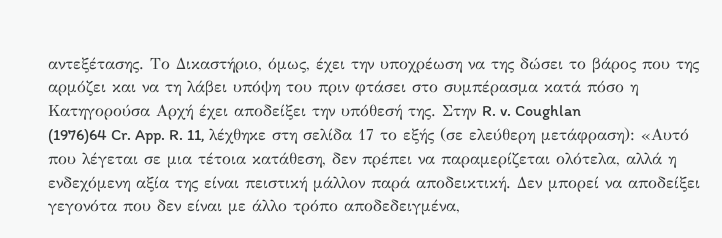αντεξέτασης. Το Δικαστήριο, όμως, έχει την υποχρέωση να της δώσει το βάρος που της αρμόζει και να τη λάβει υπόψη του πριν φτάσει στο συμπέρασμα κατά πόσο η Κατηγορούσα Αρχή έχει αποδείξει την υπόθεσή της. Στην R. v. Coughlan
(1976)64 Cr. App. R. 11, λέχθηκε στη σελίδα 17 το εξής (σε ελεύθερη μετάφραση): «Αυτό που λέγεται σε μια τέτοια κατάθεση, δεν πρέπει να παραμερίζεται ολότελα, αλλά η ενδεχόμενη αξία της είναι πειστική μάλλον παρά αποδεικτική. Δεν μπορεί να αποδείξει γεγονότα που δεν είναι με άλλο τρόπο αποδεδειγμένα,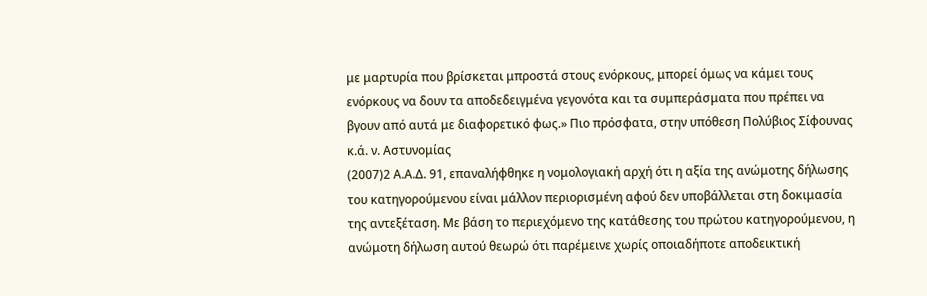με μαρτυρία που βρίσκεται μπροστά στους ενόρκους, μπορεί όμως να κάμει τους ενόρκους να δουν τα αποδεδειγμένα γεγονότα και τα συμπεράσματα που πρέπει να βγουν από αυτά με διαφορετικό φως.» Πιο πρόσφατα, στην υπόθεση Πολύβιος Σίφουνας κ.ά. ν. Αστυνομίας
(2007)2 Α.Α.Δ. 91, επαναλήφθηκε η νομολογιακή αρχή ότι η αξία της ανώμοτης δήλωσης του κατηγορούμενου είναι μάλλον περιορισμένη αφού δεν υποβάλλεται στη δοκιμασία της αντεξέταση. Με βάση το περιεχόμενο της κατάθεσης του πρώτου κατηγορούμενου, η ανώμοτη δήλωση αυτού θεωρώ ότι παρέμεινε χωρίς οποιαδήποτε αποδεικτική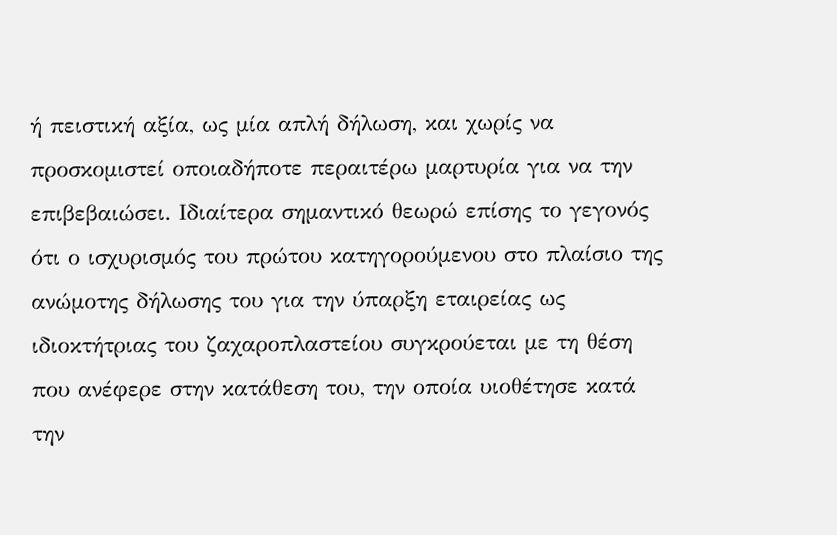ή πειστική αξία, ως μία απλή δήλωση, και χωρίς να προσκομιστεί οποιαδήποτε περαιτέρω μαρτυρία για να την επιβεβαιώσει. Ιδιαίτερα σημαντικό θεωρώ επίσης το γεγονός ότι ο ισχυρισμός του πρώτου κατηγορούμενου στο πλαίσιο της ανώμοτης δήλωσης του για την ύπαρξη εταιρείας ως ιδιοκτήτριας του ζαχαροπλαστείου συγκρούεται με τη θέση που ανέφερε στην κατάθεση του, την οποία υιοθέτησε κατά την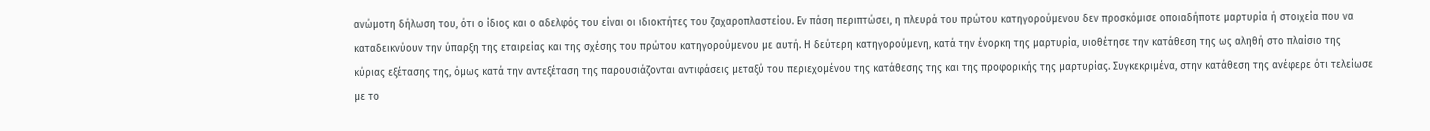ανώμοτη δήλωση του, ότι ο ίδιος και ο αδελφός του είναι οι ιδιοκτήτες του ζαχαροπλαστείου. Εν πάση περιπτώσει, η πλευρά του πρώτου κατηγορούμενου δεν προσκόμισε οποιαδήποτε μαρτυρία ή στοιχεία που να καταδεικνύουν την ύπαρξη της εταιρείας και της σχέσης του πρώτου κατηγορούμενου με αυτή. Η δεύτερη κατηγορούμενη, κατά την ένορκη της μαρτυρία, υιοθέτησε την κατάθεση της ως αληθή στο πλαίσιο της κύριας εξέτασης της, όμως κατά την αντεξέταση της παρουσιάζονται αντιφάσεις μεταξύ του περιεχομένου της κατάθεσης της και της προφορικής της μαρτυρίας. Συγκεκριμένα, στην κατάθεση της ανέφερε ότι τελείωσε με το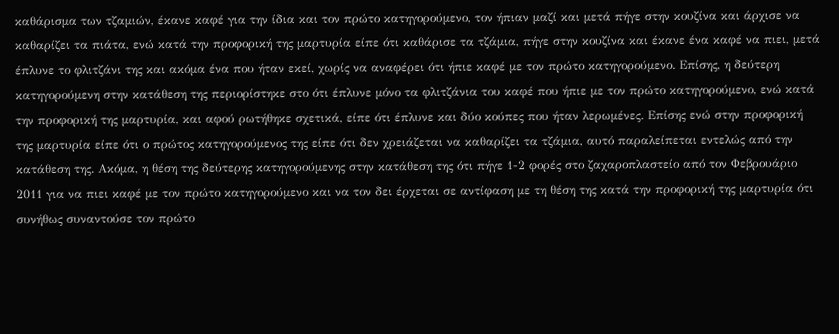καθάρισμα των τζαμιών, έκανε καφέ για την ίδια και τον πρώτο κατηγορούμενο, τον ήπιαν μαζί και μετά πήγε στην κουζίνα και άρχισε να καθαρίζει τα πιάτα, ενώ κατά την προφορική της μαρτυρία είπε ότι καθάρισε τα τζάμια, πήγε στην κουζίνα και έκανε ένα καφέ να πιει, μετά έπλυνε το φλιτζάνι της και ακόμα ένα που ήταν εκεί, χωρίς να αναφέρει ότι ήπιε καφέ με τον πρώτο κατηγορούμενο. Επίσης, η δεύτερη κατηγορούμενη στην κατάθεση της περιορίστηκε στο ότι έπλυνε μόνο τα φλιτζάνια του καφέ που ήπιε με τον πρώτο κατηγορούμενο, ενώ κατά την προφορική της μαρτυρία, και αφού ρωτήθηκε σχετικά, είπε ότι έπλυνε και δύο κούπες που ήταν λερωμένες. Επίσης ενώ στην προφορική της μαρτυρία είπε ότι ο πρώτος κατηγορούμενος της είπε ότι δεν χρειάζεται να καθαρίζει τα τζάμια, αυτό παραλείπεται εντελώς από την κατάθεση της. Ακόμα, η θέση της δεύτερης κατηγορούμενης στην κατάθεση της ότι πήγε 1-2 φορές στο ζαχαροπλαστείο από τον Φεβρουάριο 2011 για να πιει καφέ με τον πρώτο κατηγορούμενο και να τον δει έρχεται σε αντίφαση με τη θέση της κατά την προφορική της μαρτυρία ότι συνήθως συναντούσε τον πρώτο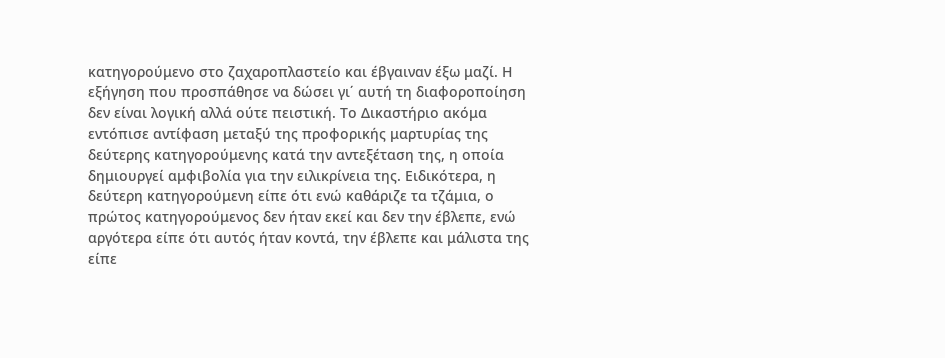κατηγορούμενο στο ζαχαροπλαστείο και έβγαιναν έξω μαζί. Η εξήγηση που προσπάθησε να δώσει γι΄ αυτή τη διαφοροποίηση δεν είναι λογική αλλά ούτε πειστική. Το Δικαστήριο ακόμα εντόπισε αντίφαση μεταξύ της προφορικής μαρτυρίας της δεύτερης κατηγορούμενης κατά την αντεξέταση της, η οποία δημιουργεί αμφιβολία για την ειλικρίνεια της. Ειδικότερα, η δεύτερη κατηγορούμενη είπε ότι ενώ καθάριζε τα τζάμια, ο πρώτος κατηγορούμενος δεν ήταν εκεί και δεν την έβλεπε, ενώ αργότερα είπε ότι αυτός ήταν κοντά, την έβλεπε και μάλιστα της είπε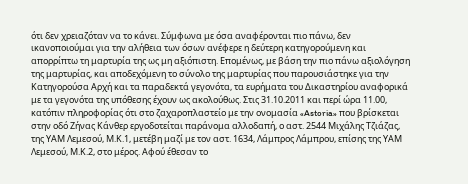ότι δεν χρειαζόταν να το κάνει. Σύμφωνα με όσα αναφέρονται πιο πάνω, δεν ικανοποιούμαι για την αλήθεια των όσων ανέφερε η δεύτερη κατηγορούμενη και απορρίπτω τη μαρτυρία της ως μη αξιόπιστη. Επομένως, με βάση την πιο πάνω αξιολόγηση της μαρτυρίας, και αποδεχόμενη το σύνολο της μαρτυρίας που παρουσιάστηκε για την Κατηγορούσα Αρχή και τα παραδεκτά γεγονότα, τα ευρήματα του Δικαστηρίου αναφορικά με τα γεγονότα της υπόθεσης έχουν ως ακολούθως. Στις 31.10.2011 και περί ώρα 11.00, κατόπιν πληροφορίας ότι στο ζαχαροπλαστείο με την ονομασία «Astoria» που βρίσκεται στην οδό Ζήνας Κάνθερ εργοδοτείται παράνομα αλλοδαπή, ο αστ. 2544 Μιχάλης Τζιάζας, της ΥΑΜ Λεμεσού, Μ.Κ.1, μετέβη μαζί με τον αστ. 1634, Λάμπρος Λάμπρου, επίσης της ΥΑΜ Λεμεσού, Μ.Κ.2, στο μέρος. Αφού έθεσαν το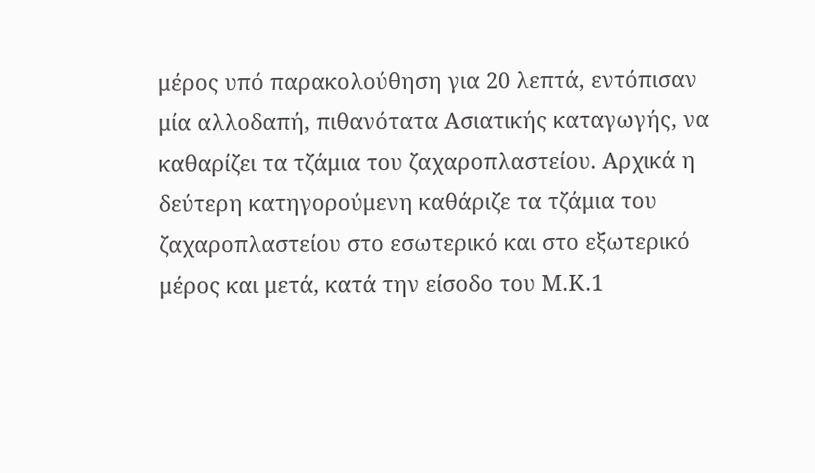μέρος υπό παρακολούθηση για 20 λεπτά, εντόπισαν μία αλλοδαπή, πιθανότατα Ασιατικής καταγωγής, να καθαρίζει τα τζάμια του ζαχαροπλαστείου. Αρχικά η δεύτερη κατηγορούμενη καθάριζε τα τζάμια του ζαχαροπλαστείου στο εσωτερικό και στο εξωτερικό μέρος και μετά, κατά την είσοδο του Μ.Κ.1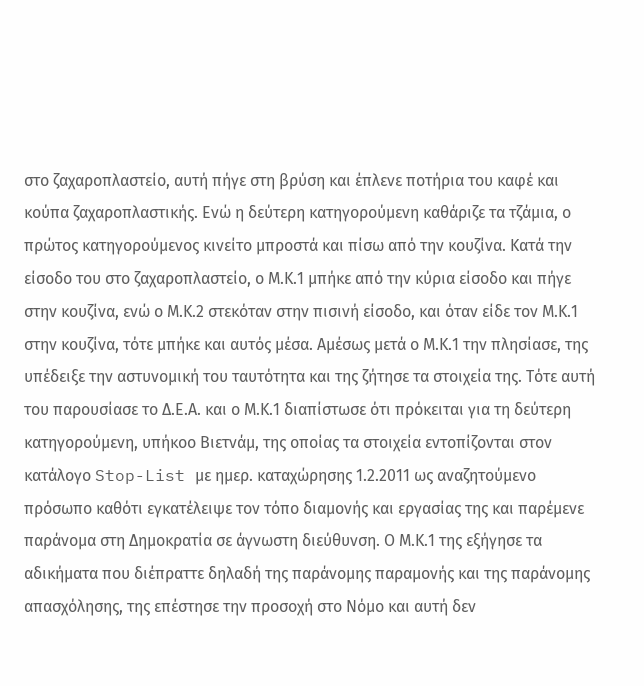στο ζαχαροπλαστείο, αυτή πήγε στη βρύση και έπλενε ποτήρια του καφέ και κούπα ζαχαροπλαστικής. Ενώ η δεύτερη κατηγορούμενη καθάριζε τα τζάμια, ο πρώτος κατηγορούμενος κινείτο μπροστά και πίσω από την κουζίνα. Κατά την είσοδο του στο ζαχαροπλαστείο, ο Μ.Κ.1 μπήκε από την κύρια είσοδο και πήγε στην κουζίνα, ενώ ο Μ.Κ.2 στεκόταν στην πισινή είσοδο, και όταν είδε τον Μ.Κ.1 στην κουζίνα, τότε μπήκε και αυτός μέσα. Αμέσως μετά ο Μ.Κ.1 την πλησίασε, της υπέδειξε την αστυνομική του ταυτότητα και της ζήτησε τα στοιχεία της. Τότε αυτή του παρουσίασε το Δ.Ε.Α. και ο Μ.Κ.1 διαπίστωσε ότι πρόκειται για τη δεύτερη κατηγορούμενη, υπήκοο Βιετνάμ, της οποίας τα στοιχεία εντοπίζονται στον κατάλογο Stop-List με ημερ. καταχώρησης 1.2.2011 ως αναζητούμενο πρόσωπο καθότι εγκατέλειψε τον τόπο διαμονής και εργασίας της και παρέμενε παράνομα στη Δημοκρατία σε άγνωστη διεύθυνση. Ο Μ.Κ.1 της εξήγησε τα αδικήματα που διέπραττε δηλαδή της παράνομης παραμονής και της παράνομης απασχόλησης, της επέστησε την προσοχή στο Νόμο και αυτή δεν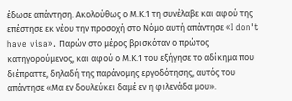έδωσε απάντηση. Ακολούθως ο Μ.Κ.1 τη συνέλαβε και αφού της επέστησε εκ νέου την προσοχή στο Νόμο αυτή απάντησε «I don't have visa». Παρών στο μέρος βρισκόταν ο πρώτος κατηγορούμενος, και αφού ο Μ.Κ.1 του εξήγησε το αδίκημα που διέπραττε, δηλαδή της παράνομης εργοδότησης, αυτός του απάντησε «Μα εν δουλεύκει δαμέ εν η φιλενάδα μου».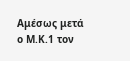Αμέσως μετά ο Μ.Κ.1 τον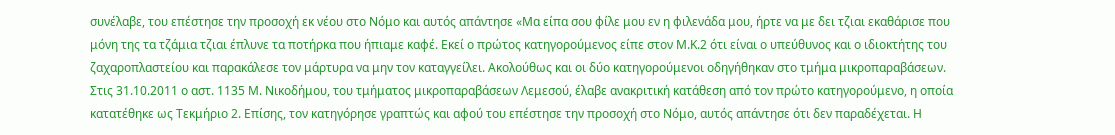συνέλαβε, του επέστησε την προσοχή εκ νέου στο Νόμο και αυτός απάντησε «Μα είπα σου φίλε μου εν η φιλενάδα μου, ήρτε να με δει τζιαι εκαθάρισε που μόνη της τα τζάμια τζιαι έπλυνε τα ποτήρκα που ήπιαμε καφέ. Εκεί ο πρώτος κατηγορούμενος είπε στον Μ.Κ.2 ότι είναι ο υπεύθυνος και ο ιδιοκτήτης του ζαχαροπλαστείου και παρακάλεσε τον μάρτυρα να μην τον καταγγείλει. Ακολούθως και οι δύο κατηγορούμενοι οδηγήθηκαν στο τμήμα μικροπαραβάσεων. Στις 31.10.2011 ο αστ. 1135 Μ. Νικοδήμου, του τμήματος μικροπαραβάσεων Λεμεσού, έλαβε ανακριτική κατάθεση από τον πρώτο κατηγορούμενο, η οποία κατατέθηκε ως Τεκμήριο 2. Επίσης, τον κατηγόρησε γραπτώς και αφού του επέστησε την προσοχή στο Νόμο, αυτός απάντησε ότι δεν παραδέχεται. Η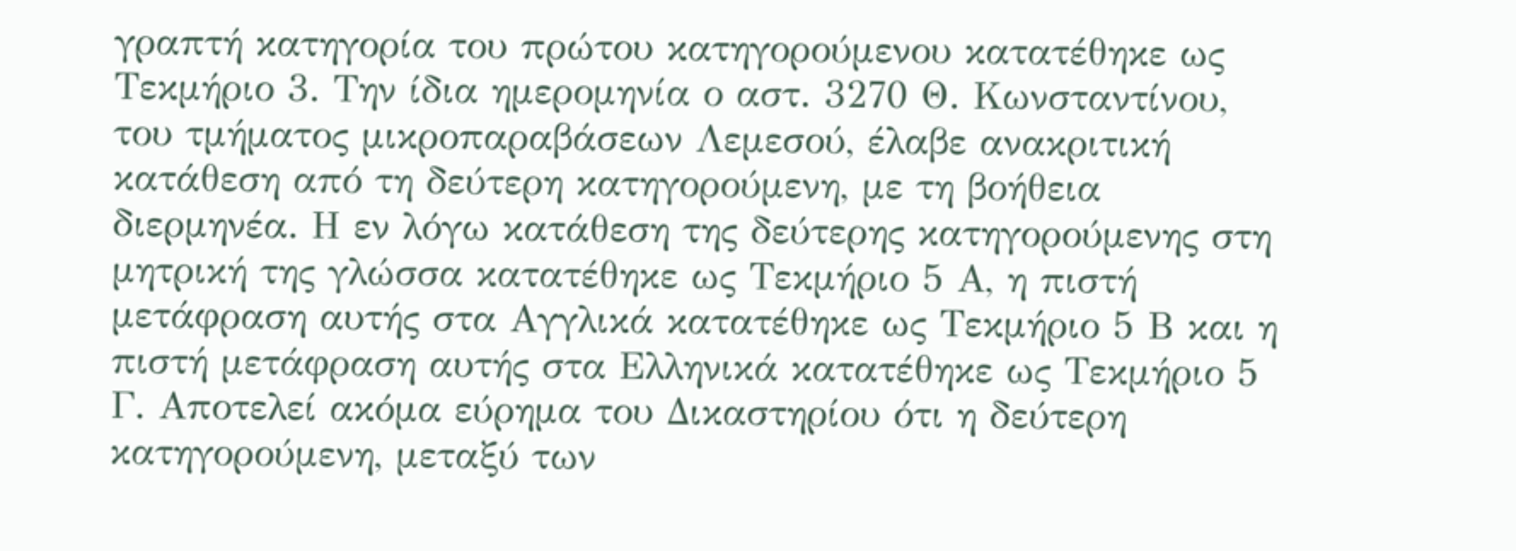γραπτή κατηγορία του πρώτου κατηγορούμενου κατατέθηκε ως Τεκμήριο 3. Την ίδια ημερομηνία ο αστ. 3270 Θ. Κωνσταντίνου, του τμήματος μικροπαραβάσεων Λεμεσού, έλαβε ανακριτική κατάθεση από τη δεύτερη κατηγορούμενη, με τη βοήθεια διερμηνέα. Η εν λόγω κατάθεση της δεύτερης κατηγορούμενης στη μητρική της γλώσσα κατατέθηκε ως Τεκμήριο 5 Α, η πιστή μετάφραση αυτής στα Αγγλικά κατατέθηκε ως Τεκμήριο 5 Β και η πιστή μετάφραση αυτής στα Ελληνικά κατατέθηκε ως Τεκμήριο 5 Γ. Αποτελεί ακόμα εύρημα του Δικαστηρίου ότι η δεύτερη κατηγορούμενη, μεταξύ των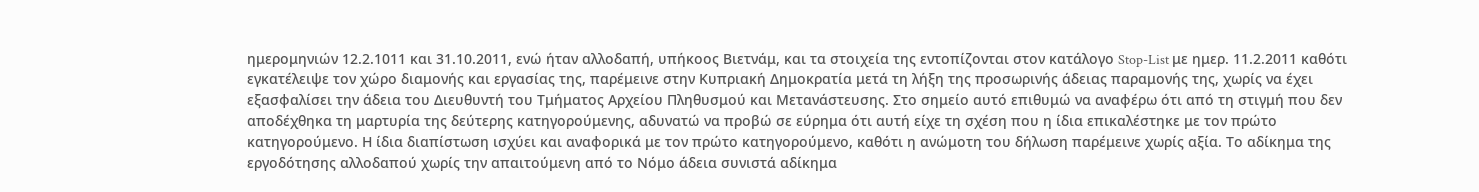ημερομηνιών 12.2.1011 και 31.10.2011, ενώ ήταν αλλοδαπή, υπήκοος Βιετνάμ, και τα στοιχεία της εντοπίζονται στον κατάλογο Stop-List με ημερ. 11.2.2011 καθότι εγκατέλειψε τον χώρο διαμονής και εργασίας της, παρέμεινε στην Κυπριακή Δημοκρατία μετά τη λήξη της προσωρινής άδειας παραμονής της, χωρίς να έχει εξασφαλίσει την άδεια του Διευθυντή του Τμήματος Αρχείου Πληθυσμού και Μετανάστευσης. Στο σημείο αυτό επιθυμώ να αναφέρω ότι από τη στιγμή που δεν αποδέχθηκα τη μαρτυρία της δεύτερης κατηγορούμενης, αδυνατώ να προβώ σε εύρημα ότι αυτή είχε τη σχέση που η ίδια επικαλέστηκε με τον πρώτο κατηγορούμενο. Η ίδια διαπίστωση ισχύει και αναφορικά με τον πρώτο κατηγορούμενο, καθότι η ανώμοτη του δήλωση παρέμεινε χωρίς αξία. Το αδίκημα της εργοδότησης αλλοδαπού χωρίς την απαιτούμενη από το Νόμο άδεια συνιστά αδίκημα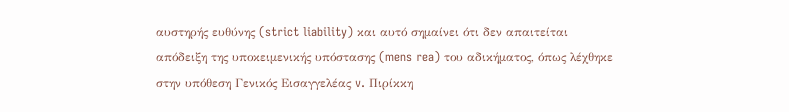αυστηρής ευθύνης (strict liability) και αυτό σημαίνει ότι δεν απαιτείται απόδειξη της υποκειμενικής υπόστασης (mens rea) του αδικήματος, όπως λέχθηκε στην υπόθεση Γενικός Εισαγγελέας v. Πιρίκκη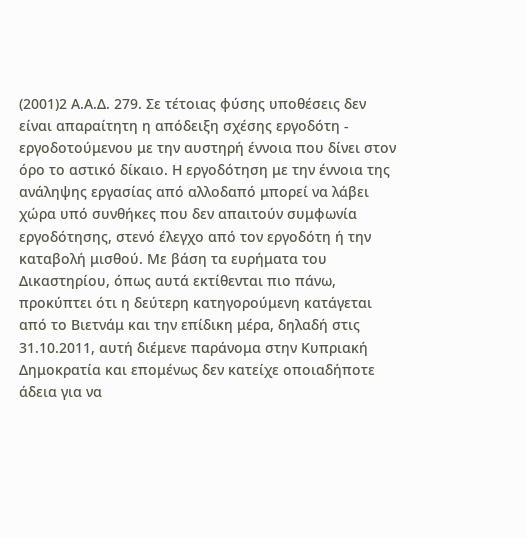(2001)2 Α.Α.Δ. 279. Σε τέτοιας φύσης υποθέσεις δεν είναι απαραίτητη η απόδειξη σχέσης εργοδότη - εργοδοτούμενου με την αυστηρή έννοια που δίνει στον όρο το αστικό δίκαιο. Η εργοδότηση με την έννοια της ανάληψης εργασίας από αλλοδαπό μπορεί να λάβει χώρα υπό συνθήκες που δεν απαιτούν συμφωνία εργοδότησης, στενό έλεγχο από τον εργοδότη ή την καταβολή μισθού. Με βάση τα ευρήματα του Δικαστηρίου, όπως αυτά εκτίθενται πιο πάνω, προκύπτει ότι η δεύτερη κατηγορούμενη κατάγεται από το Βιετνάμ και την επίδικη μέρα, δηλαδή στις 31.10.2011, αυτή διέμενε παράνομα στην Κυπριακή Δημοκρατία και επομένως δεν κατείχε οποιαδήποτε άδεια για να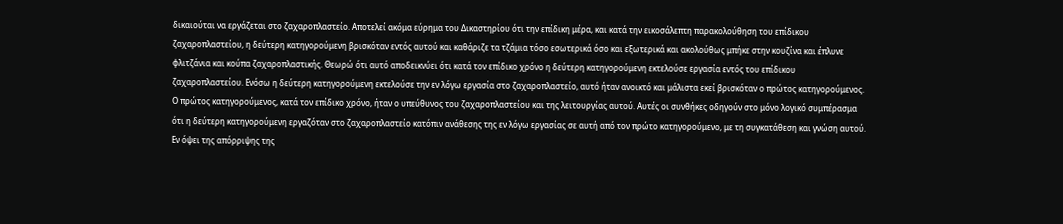δικαιούται να εργάζεται στο ζαχαροπλαστείο. Αποτελεί ακόμα εύρημα του Δικαστηρίου ότι την επίδικη μέρα, και κατά την εικοσάλεπτη παρακολούθηση του επίδικου ζαχαροπλαστείου, η δεύτερη κατηγορούμενη βρισκόταν εντός αυτού και καθάριζε τα τζάμια τόσο εσωτερικά όσο και εξωτερικά και ακολούθως μπήκε στην κουζίνα και έπλυνε φλιτζάνια και κούπα ζαχαροπλαστικής. Θεωρώ ότι αυτό αποδεικνύει ότι κατά τον επίδικο χρόνο η δεύτερη κατηγορούμενη εκτελούσε εργασία εντός του επίδικου ζαχαροπλαστείου. Ενόσω η δεύτερη κατηγορούμενη εκτελούσε την εν λόγω εργασία στο ζαχαροπλαστείο, αυτό ήταν ανοικτό και μάλιστα εκεί βρισκόταν ο πρώτος κατηγορούμενος. Ο πρώτος κατηγορούμενος, κατά τον επίδικο χρόνο, ήταν ο υπεύθυνος του ζαχαροπλαστείου και της λειτουργίας αυτού. Αυτές οι συνθήκες οδηγούν στο μόνο λογικό συμπέρασμα ότι η δεύτερη κατηγορούμενη εργαζόταν στο ζαχαροπλαστείο κατόπιν ανάθεσης της εν λόγω εργασίας σε αυτή από τον πρώτο κατηγορούμενο, με τη συγκατάθεση και γνώση αυτού. Εν όψει της απόρριψης της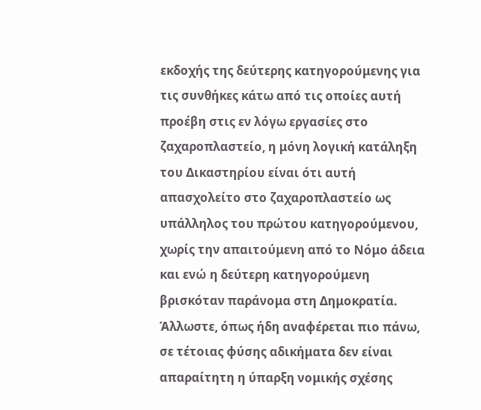εκδοχής της δεύτερης κατηγορούμενης για τις συνθήκες κάτω από τις οποίες αυτή προέβη στις εν λόγω εργασίες στο ζαχαροπλαστείο, η μόνη λογική κατάληξη του Δικαστηρίου είναι ότι αυτή απασχολείτο στο ζαχαροπλαστείο ως υπάλληλος του πρώτου κατηγορούμενου, χωρίς την απαιτούμενη από το Νόμο άδεια και ενώ η δεύτερη κατηγορούμενη βρισκόταν παράνομα στη Δημοκρατία. Άλλωστε, όπως ήδη αναφέρεται πιο πάνω, σε τέτοιας φύσης αδικήματα δεν είναι απαραίτητη η ύπαρξη νομικής σχέσης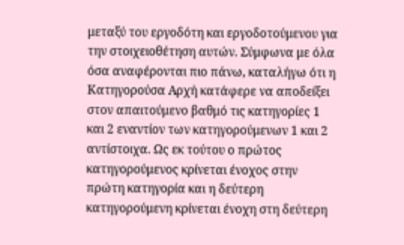μεταξύ του εργοδότη και εργοδοτούμενου για την στοιχειοθέτηση αυτών. Σύμφωνα με όλα όσα αναφέρονται πιο πάνω, καταλήγω ότι η Κατηγορούσα Αρχή κατάφερε να αποδείξει στον απαιτούμενο βαθμό τις κατηγορίες 1 και 2 εναντίον των κατηγορούμενων 1 και 2 αντίστοιχα. Ως εκ τούτου ο πρώτος κατηγορούμενος κρίνεται ένοχος στην πρώτη κατηγορία και η δεύτερη κατηγορούμενη κρίνεται ένοχη στη δεύτερη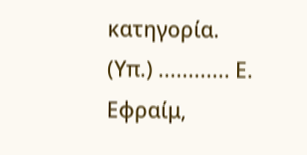κατηγορία. (Υπ.) ............ Ε. Εφραίμ,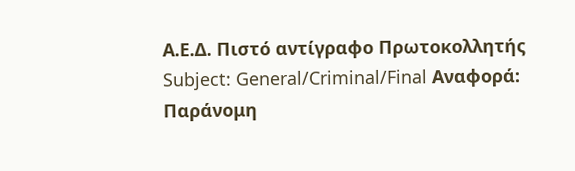Α.Ε.Δ. Πιστό αντίγραφο Πρωτοκολλητής Subject: General/Criminal/Final Αναφορά: Παράνομη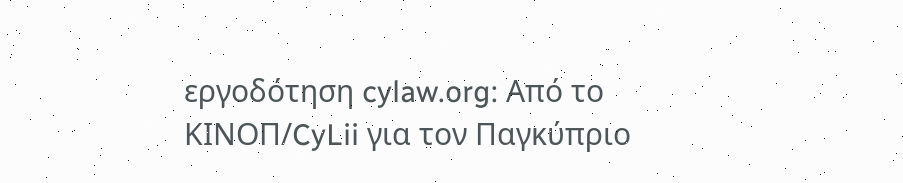εργοδότηση cylaw.org: Από το ΚΙΝOΠ/CyLii για τον Παγκύπριο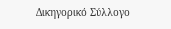Δικηγορικό Σύλλογο